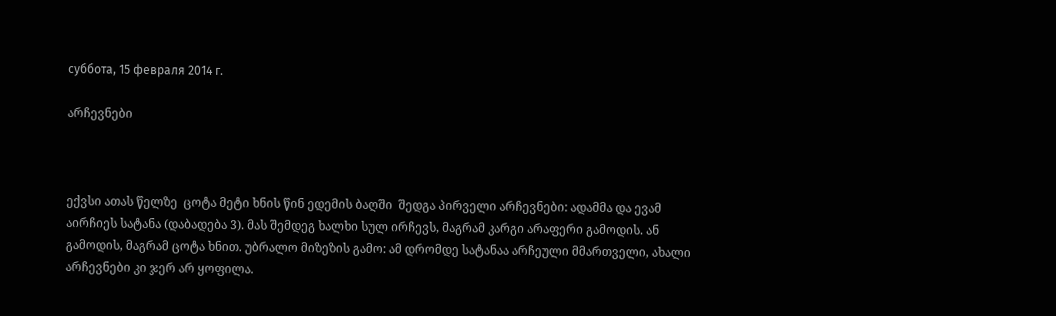суббота, 15 февраля 2014 г.

არჩევნები



ექვსი ათას წელზე  ცოტა მეტი ხნის წინ ედემის ბაღში  შედგა პირველი არჩევნები: ადამმა და ევამ აირჩიეს სატანა (დაბადება 3). მას შემდეგ ხალხი სულ ირჩევს, მაგრამ კარგი არაფერი გამოდის. ან გამოდის, მაგრამ ცოტა ხნით. უბრალო მიზეზის გამო: ამ დრომდე სატანაა არჩეული მმართველი, ახალი არჩევნები კი ჯერ არ ყოფილა.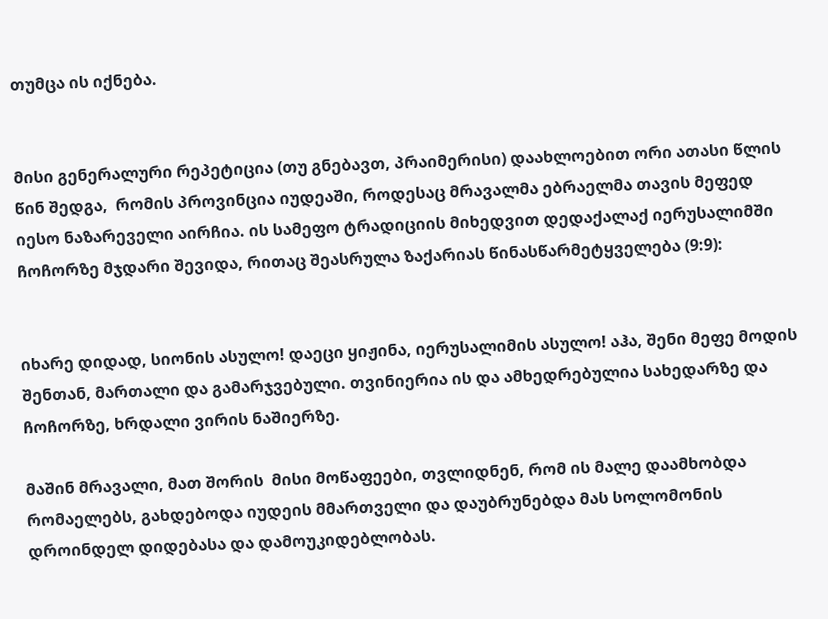თუმცა ის იქნება.


მისი გენერალური რეპეტიცია (თუ გნებავთ, პრაიმერისი) დაახლოებით ორი ათასი წლის წინ შედგა,  რომის პროვინცია იუდეაში, როდესაც მრავალმა ებრაელმა თავის მეფედ იესო ნაზარეველი აირჩია. ის სამეფო ტრადიციის მიხედვით დედაქალაქ იერუსალიმში ჩოჩორზე მჯდარი შევიდა, რითაც შეასრულა ზაქარიას წინასწარმეტყველება (9:9):


იხარე დიდად, სიონის ასულო! დაეცი ყიჟინა, იერუსალიმის ასულო! აჰა, შენი მეფე მოდის შენთან, მართალი და გამარჯვებული. თვინიერია ის და ამხედრებულია სახედარზე და ჩოჩორზე, ხრდალი ვირის ნაშიერზე.

მაშინ მრავალი, მათ შორის  მისი მოწაფეები, თვლიდნენ, რომ ის მალე დაამხობდა რომაელებს, გახდებოდა იუდეის მმართველი და დაუბრუნებდა მას სოლომონის დროინდელ დიდებასა და დამოუკიდებლობას.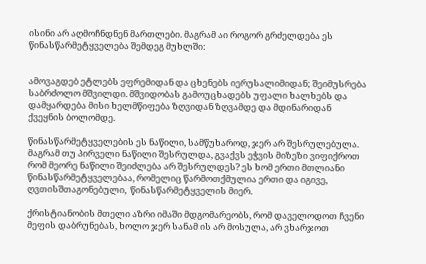ისინი არ აღმოჩნდნენ მართლები. მაგრამ აი როგორ გრძელდება ეს წინასწარმეტყველება შემდეგ მუხლში:


ამოვაგდებ ეტლებს ეფრემიდან და ცხენებს იერუსალიმიდან; შეიმუსრება საბრძოლო მშვილდი. მშვიდობას გამოუცხადებს უფალი ხალხებს და დამყარდება მისი ხელმწიფება ზღვიდან ზღვამდე და მდინარიდან ქვეყნის ბოლომდე.

წინასწარმეტყველების ეს ნაწილი, სამწუხაროდ, ჯერ არ შესრულებულა. მაგრამ თუ პირველი ნაწილი შესრულდა, გვაქვს ეჭვის მიზეზი ვიფიქროთ რომ მეორე ნაწილი შეიძლება არ შესრულდეს? ეს ხომ ერთი მთლიანი წინასწარმეტყველებაა, რომელიც წარმოთქმულია ერთი და იგივე, ღვთისშთაგონებული,  წინასწარმეტყველის მიერ.

ქრისტიანობის მთელი აზრი იმაში მდგომარეობს, რომ დაველოდოთ ჩვენი მეფის დაბრუნებას, ხოლო ჯერ სანამ ის არ მოსულა, არ ვხარჯოთ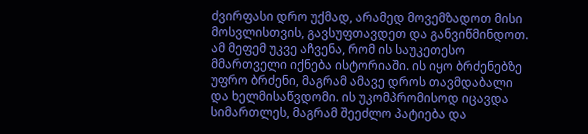ძვირფასი დრო უქმად, არამედ მოვემზადოთ მისი მოსვლისთვის, გავსუფთავდეთ და განვიწმინდოთ. ამ მეფემ უკვე აჩვენა, რომ ის საუკეთესო მმართველი იქნება ისტორიაში. ის იყო ბრძენებზე უფრო ბრძენი, მაგრამ ამავე დროს თავმდაბალი და ხელმისაწვდომი. ის უკომპრომისოდ იცავდა სიმართლეს, მაგრამ შეეძლო პატიება და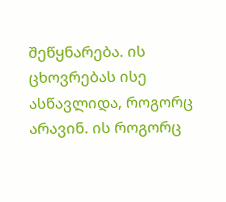შეწყნარება. ის ცხოვრებას ისე ასწავლიდა, როგორც არავინ. ის როგორც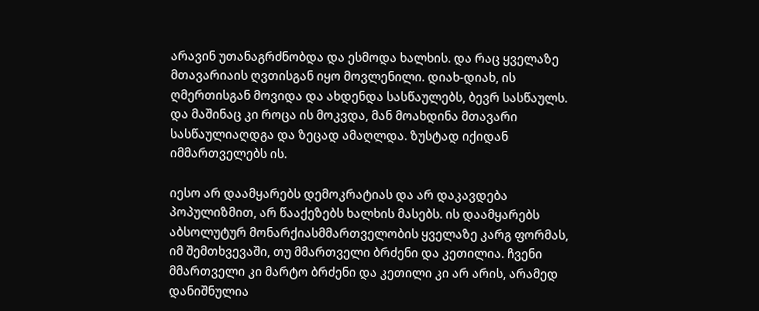არავინ უთანაგრძნობდა და ესმოდა ხალხის. და რაც ყველაზე მთავარიაის ღვთისგან იყო მოვლენილი. დიახ-დიახ, ის ღმერთისგან მოვიდა და ახდენდა სასწაულებს, ბევრ სასწაულს. და მაშინაც კი როცა ის მოკვდა, მან მოახდინა მთავარი სასწაულიაღდგა და ზეცად ამაღლდა. ზუსტად იქიდან იმმართველებს ის.

იესო არ დაამყარებს დემოკრატიას და არ დაკავდება პოპულიზმით, არ წააქეზებს ხალხის მასებს. ის დაამყარებს აბსოლუტურ მონარქიასმმართველობის ყველაზე კარგ ფორმას, იმ შემთხვევაში, თუ მმართველი ბრძენი და კეთილია. ჩვენი მმართველი კი მარტო ბრძენი და კეთილი კი არ არის, არამედ დანიშნულია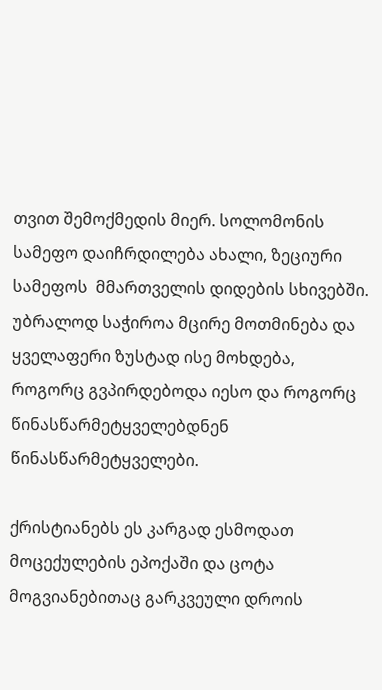თვით შემოქმედის მიერ. სოლომონის სამეფო დაიჩრდილება ახალი, ზეციური სამეფოს  მმართველის დიდების სხივებში. უბრალოდ საჭიროა მცირე მოთმინება და ყველაფერი ზუსტად ისე მოხდება, როგორც გვპირდებოდა იესო და როგორც წინასწარმეტყველებდნენ წინასწარმეტყველები.

ქრისტიანებს ეს კარგად ესმოდათ მოცექულების ეპოქაში და ცოტა მოგვიანებითაც გარკვეული დროის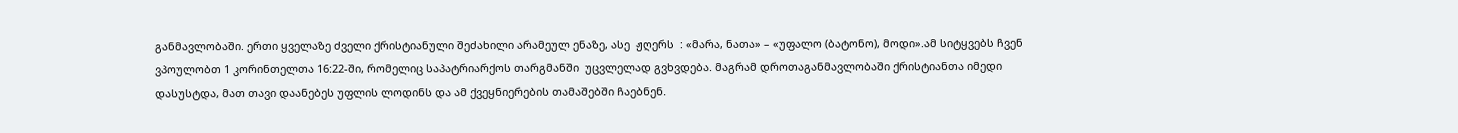განმავლობაში. ერთი ყველაზე ძველი ქრისტიანული შეძახილი არამეულ ენაზე, ასე  ჟღერს  : «მარა, ნათა» – «უფალო (ბატონო), მოდი».ამ სიტყვებს ჩვენ ვპოულობთ 1 კორინთელთა 16:22-ში, რომელიც საპატრიარქოს თარგმანში  უცვლელად გვხვდება. მაგრამ დროთაგანმავლობაში ქრისტიანთა იმედი დასუსტდა, მათ თავი დაანებეს უფლის ლოდინს და ამ ქვეყნიერების თამაშებში ჩაებნენ.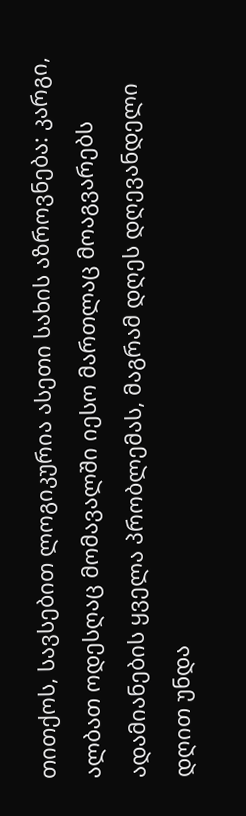თითქოს, სავსებით ლოგიკურია ასეთი სახის აზროვნება: კარგი, ალბათ ოდესღაც მომავალში იესო მართლაც მოაგვარებს ადამიანების ყველა პრობლემას, მაგრამ დღეს დღევანდელი დღით უნდა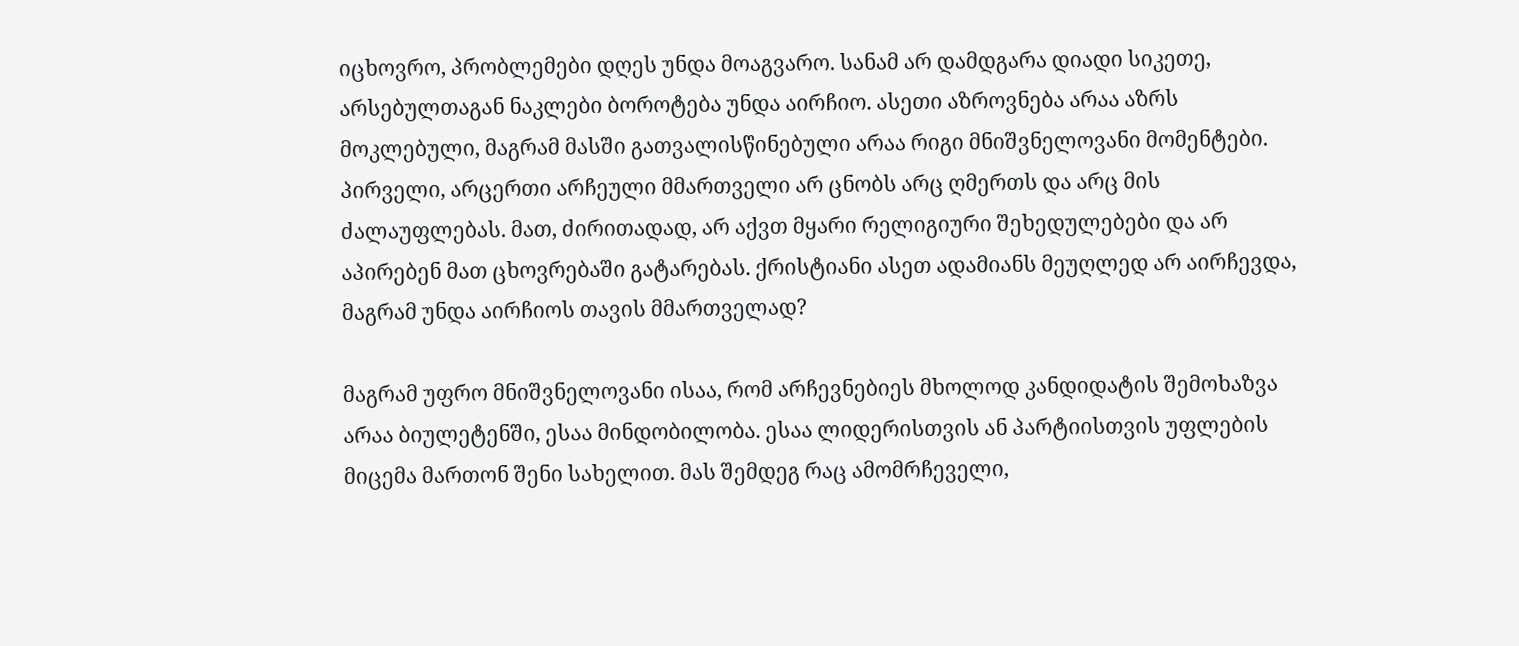იცხოვრო, პრობლემები დღეს უნდა მოაგვარო. სანამ არ დამდგარა დიადი სიკეთე, არსებულთაგან ნაკლები ბოროტება უნდა აირჩიო. ასეთი აზროვნება არაა აზრს მოკლებული, მაგრამ მასში გათვალისწინებული არაა რიგი მნიშვნელოვანი მომენტები. პირველი, არცერთი არჩეული მმართველი არ ცნობს არც ღმერთს და არც მის ძალაუფლებას. მათ, ძირითადად, არ აქვთ მყარი რელიგიური შეხედულებები და არ აპირებენ მათ ცხოვრებაში გატარებას. ქრისტიანი ასეთ ადამიანს მეუღლედ არ აირჩევდა, მაგრამ უნდა აირჩიოს თავის მმართველად?

მაგრამ უფრო მნიშვნელოვანი ისაა, რომ არჩევნებიეს მხოლოდ კანდიდატის შემოხაზვა არაა ბიულეტენში, ესაა მინდობილობა. ესაა ლიდერისთვის ან პარტიისთვის უფლების მიცემა მართონ შენი სახელით. მას შემდეგ რაც ამომრჩეველი,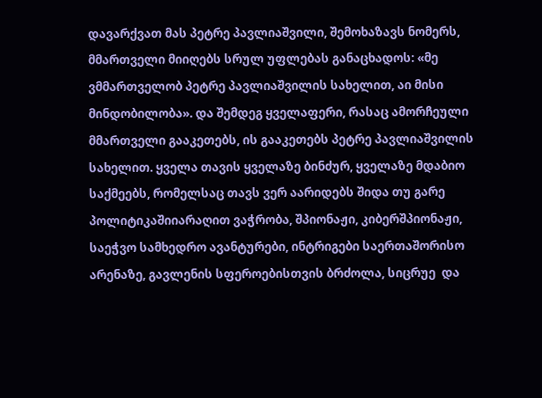დავარქვათ მას პეტრე პავლიაშვილი, შემოხაზავს ნომერს, მმართველი მიიღებს სრულ უფლებას განაცხადოს: «მე ვმმართველობ პეტრე პავლიაშვილის სახელით, აი მისი მინდობილობა». და შემდეგ ყველაფერი, რასაც ამორჩეული მმართველი გააკეთებს, ის გააკეთებს პეტრე პავლიაშვილის სახელით. ყველა თავის ყველაზე ბინძურ, ყველაზე მდაბიო საქმეებს, რომელსაც თავს ვერ აარიდებს შიდა თუ გარე პოლიტიკაშიიარაღით ვაჭრობა, შპიონაჟი, კიბერშპიონაჟი, საეჭვო სამხედრო ავანტურები, ინტრიგები საერთაშორისო არენაზე, გავლენის სფეროებისთვის ბრძოლა, სიცრუე  და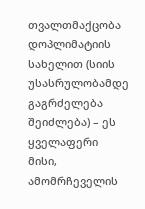თვალთმაქცობა დოპლიმატიის სახელით (სიის უსასრულობამდე გაგრძელება შეიძლება) – ეს ყველაფერი მისი, ამომრჩეველის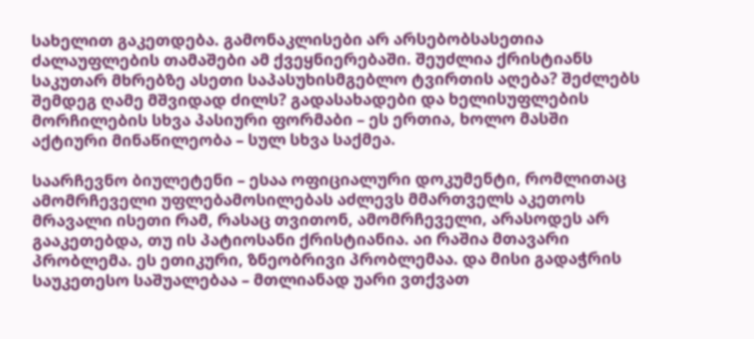სახელით გაკეთდება. გამონაკლისები არ არსებობსასეთია ძალაუფლების თამაშები ამ ქვეყნიერებაში. შეუძლია ქრისტიანს საკუთარ მხრებზე ასეთი საპასუხისმგებლო ტვირთის აღება? შეძლებს შემდეგ ღამე მშვიდად ძილს? გადასახადები და ხელისუფლების მორჩილების სხვა პასიური ფორმაბი – ეს ერთია, ხოლო მასში აქტიური მინაწილეობა – სულ სხვა საქმეა.

საარჩევნო ბიულეტენი – ესაა ოფიციალური დოკუმენტი, რომლითაც ამომრჩეველი უფლებამოსილებას აძლევს მმართველს აკეთოს მრავალი ისეთი რამ, რასაც თვითონ, ამომრჩეველი, არასოდეს არ გააკეთებდა, თუ ის პატიოსანი ქრისტიანია. აი რაშია მთავარი პრობლემა. ეს ეთიკური, ზნეობრივი პრობლემაა. და მისი გადაჭრის საუკეთესო საშუალებაა – მთლიანად უარი ვთქვათ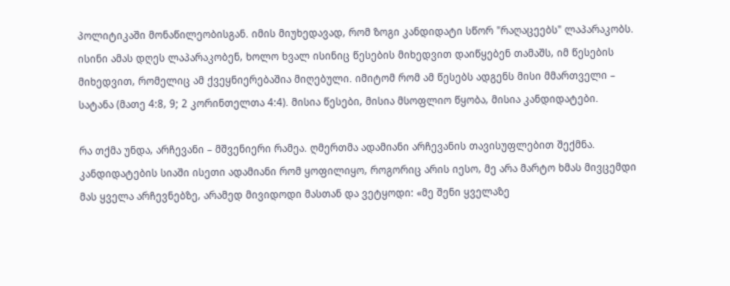პოლიტიკაში მონაწილეობისგან. იმის მიუხედავად, რომ ზოგი კანდიდატი სწორ "რაღაცეებს" ლაპარაკობს. ისინი ამას დღეს ლაპარაკობენ, ხოლო ხვალ ისინიც წესების მიხედვით დაიწყებენ თამაშს, იმ წესების მიხედვით, რომელიც ამ ქვეყნიერებაშია მიღებული. იმიტომ რომ ამ წესებს ადგენს მისი მმართველი – სატანა (მათე 4:8, 9; 2 კორინთელთა 4:4). მისია წესები, მისია მსოფლიო წყობა, მისია კანდიდატები.

რა თქმა უნდა, არჩევანი – მშვენიერი რამეა. ღმერთმა ადამიანი არჩევანის თავისუფლებით შექმნა. კანდიდატების სიაში ისეთი ადამიანი რომ ყოფილიყო, როგორიც არის იესო, მე არა მარტო ხმას მივცემდი მას ყველა არჩევნებზე, არამედ მივიდოდი მასთან და ვეტყოდი: «მე შენი ყველაზე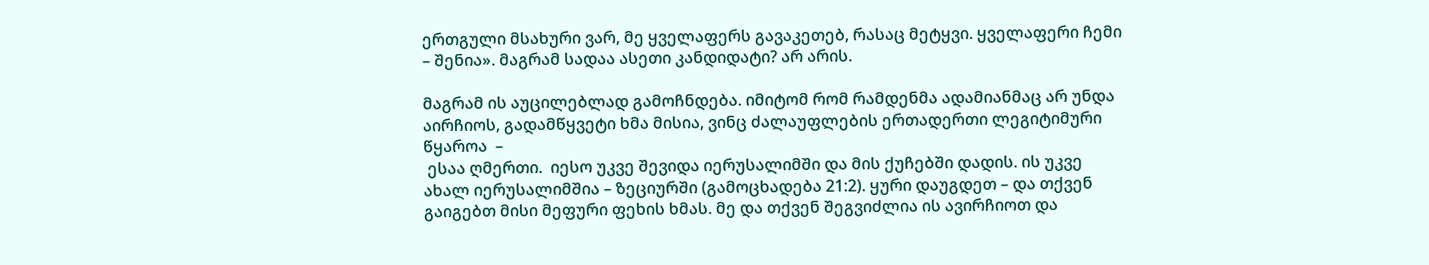ერთგული მსახური ვარ, მე ყველაფერს გავაკეთებ, რასაც მეტყვი. ყველაფერი ჩემი – შენია». მაგრამ სადაა ასეთი კანდიდატი? არ არის.

მაგრამ ის აუცილებლად გამოჩნდება. იმიტომ რომ რამდენმა ადამიანმაც არ უნდა აირჩიოს, გადამწყვეტი ხმა მისია, ვინც ძალაუფლების ერთადერთი ლეგიტიმური წყაროა  –
 ესაა ღმერთი.  იესო უკვე შევიდა იერუსალიმში და მის ქუჩებში დადის. ის უკვე ახალ იერუსალიმშია – ზეციურში (გამოცხადება 21:2). ყური დაუგდეთ – და თქვენ გაიგებთ მისი მეფური ფეხის ხმას. მე და თქვენ შეგვიძლია ის ავირჩიოთ და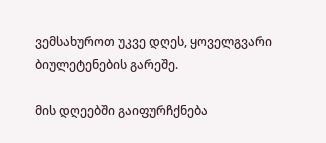ვემსახუროთ უკვე დღეს, ყოველგვარი ბიულეტენების გარეშე.

მის დღეებში გაიფურჩქნება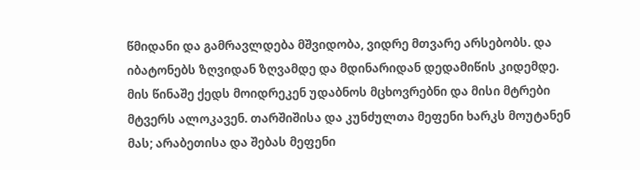წმიდანი და გამრავლდება მშვიდობა, ვიდრე მთვარე არსებობს. და იბატონებს ზღვიდან ზღვამდე და მდინარიდან დედამიწის კიდემდე.
მის წინაშე ქედს მოიდრეკენ უდაბნოს მცხოვრებნი და მისი მტრები მტვერს ალოკავენ. თარშიშისა და კუნძულთა მეფენი ხარკს მოუტანენ მას; არაბეთისა და შებას მეფენი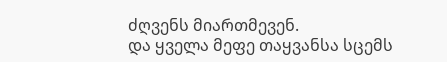ძღვენს მიართმევენ.
და ყველა მეფე თაყვანსა სცემს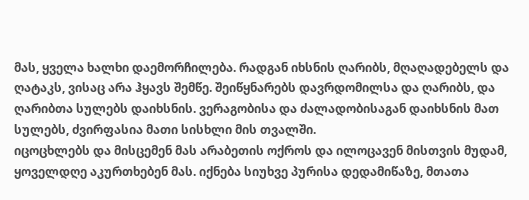მას, ყველა ხალხი დაემორჩილება. რადგან იხსნის ღარიბს, მღაღადებელს და ღატაკს, ვისაც არა ჰყავს შემწე. შეიწყნარებს დავრდომილსა და ღარიბს, და ღარიბთა სულებს დაიხსნის. ვერაგობისა და ძალადობისაგან დაიხსნის მათ სულებს, ძვირფასია მათი სისხლი მის თვალში.
იცოცხლებს და მისცემენ მას არაბეთის ოქროს და ილოცავენ მისთვის მუდამ, ყოველდღე აკურთხებენ მას. იქნება სიუხვე პურისა დედამიწაზე, მთათა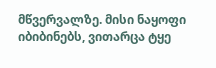მწვერვალზე. მისი ნაყოფი იბიბინებს, ვითარცა ტყე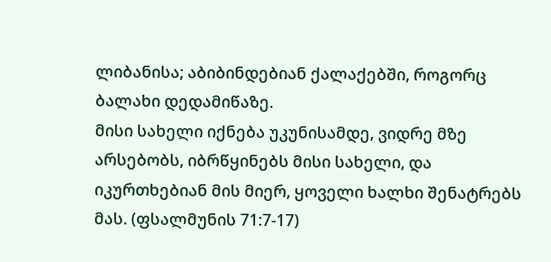ლიბანისა; აბიბინდებიან ქალაქებში, როგორც ბალახი დედამიწაზე.
მისი სახელი იქნება უკუნისამდე, ვიდრე მზე არსებობს, იბრწყინებს მისი სახელი, და იკურთხებიან მის მიერ, ყოველი ხალხი შენატრებს მას. (ფსალმუნის 71:7-17)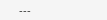---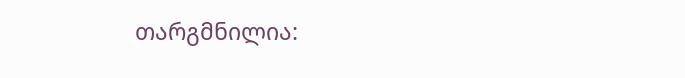თარგმნილია: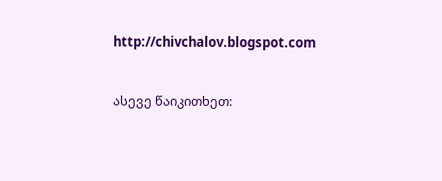http://chivchalov.blogspot.com


ასევე წაიკითხეთ: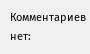Комментариев нет: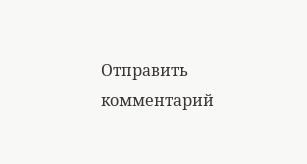Отправить комментарий